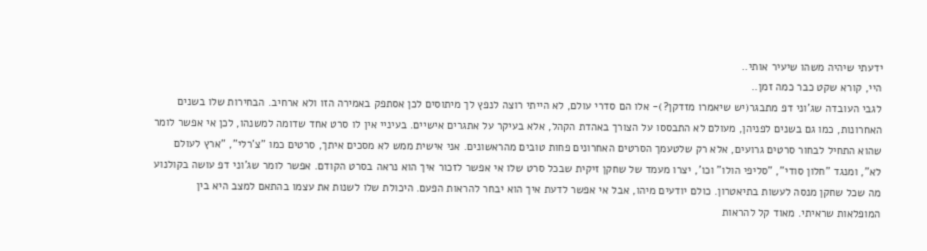ידעתי שיהיה משהו שיעיר אותי..
היי, קורא שקט כבר כמה זמן..
לגבי העובדה שג'וני דפ מתבגר(יש שיאמרו מזדקן?)- אלו הם סדרי עולם, לא הייתי רוצה לנפץ לך מיתוסים לכן אסתפק באמירה הזו ולא ארחיב. הבחירות שלו בשנים האחרונות, כמו גם בשנים לפניהן, מעולם לא התבססו על הצורך באהדת הקהל, אלא בעיקר על אתגרים אישיים. בעיניי אין לו סרט אחד שדומה למשנהו, לכן אי אפשר לומר שהוא התחיל לבחור סרטים גרועים, אלא רק שלטעמך הסרטים האחרונים פחות טובים מהראשונים. אני אישית ממש לא מסכים איתך, סרטים כמו "צ'רלי", "ארץ לעולם לא", ומנגד "חלון סודי", "סליפי הולו" וכו', יצרו מעמד של שחקן זיקית שבכל סרט שלו אי אפשר לזכור איך הוא נראה בסרט הקודם. אפשר לומר שג'וני דפ עושה בקולנוע מה שכל שחקן מנסה לעשות בתיאטרון. כולם יודעים מיהו, אבל אי אפשר לדעת איך הוא יבחר להראות הפעם. היכולת שלו לשנות את עצמו בהתאם למצב היא בין המופלאות שראיתי. מאוד קל להראות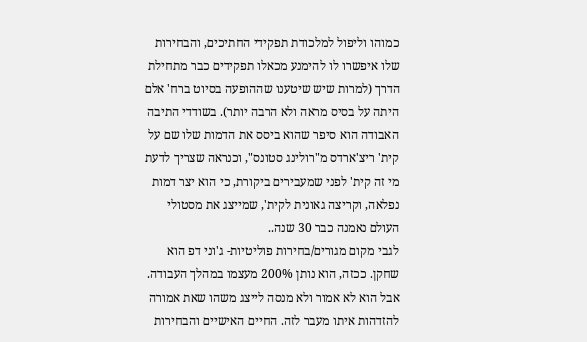כמוהו וליפול למלכודת תפקידי החתיכים, והבחירות שלו איפשרו לו להימנע מכאלו תפקידים כבר מתחילת הדרך (למרות שיש שיטענו שההופעה בסיוט ברח' אלם היתה על בסיס מראה ולא הרבה יותר). בשודדי התיבה האבודה הוא סיפר שהוא ביסס את הדמות שלו שם על קית' ריצ'ארדס מ"רולינג סטונס", וכנראה שצריך לדעת מי זה קית' לפני שמעבירים ביקורת, כי הוא יצר דמות נפלאה, וקריצה גאונית לקית', שמייצג את מסטולי העולם נאמנה כבר 30 שנה..
לגבי מקום מגורים/בחירות פוליטיות- ג'וני דפ הוא שחקן. ככזה, הוא נותן 200% מעצמו במהלך העבודה. אבל הוא לא אמור ולא מנסה לייצג משהו שאת אמורה להזדהות איתו מעבר לזה. החיים האישיים והבחירות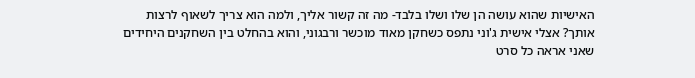האישיות שהוא עושה הן שלו ושלו בלבד- מה זה קשור אליך, ולמה הוא צריך לשאוף לרצות אותך? אצלי אישית ג'וני נתפס כשחקן מאוד מוכשר ורבגוני, והוא בהחלט בין השחקנים היחידים שאני אראה כל סרט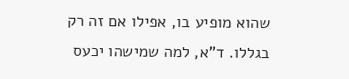שהוא מופיע בו, אפילו אם זה רק בגללו. ד"א, למה שמישהו יכעס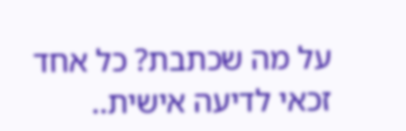על מה שכתבת? כל אחד זכאי לדיעה אישית..